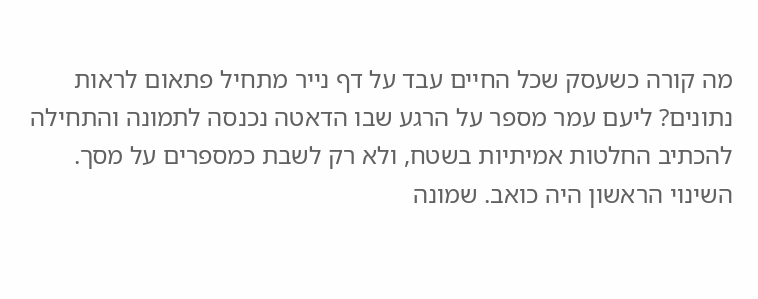מה קורה כשעסק שכל החיים עבד על דף נייר מתחיל פתאום לראות נתונים? ליעם עמר מספר על הרגע שבו הדאטה נכנסה לתמונה והתחילה להכתיב החלטות אמיתיות בשטח, ולא רק לשבת כמספרים על מסך.
השינוי הראשון היה כואב. שמונה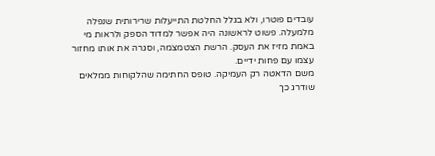עובדים פוטרו, ולא בגלל החלטת התייעלות שרירותית שנפלה מלמעלה. פשוט לראשונה היה אפשר למדוד הספק ולראות מי באמת מזיז את העסק. הרשת הצטמצמה, וסגרה את אותו מחזור עצמו עם פחות ידיים.
משם הדאטה רק העמיקה. טופס החתימה שהלקוחות ממלאים שודרג כך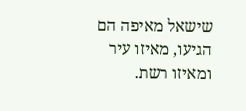שישאל מאיפה הם הגיעו, מאיזו עיר ומאיזו רשת.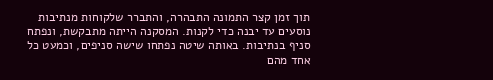תוך זמן קצר התמונה התבהרה, והתברר שלקוחות מנתיבות נוסעים עד יבנה כדי לקנות. המסקנה הייתה מתבקשת, ונפתח סניף בנתיבות. באותה שיטה נפתחו שישה סניפים, וכמעט כל אחד מהם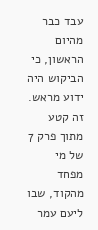עבד כבר מהיום הראשון, כי הביקוש היה ידוע מראש.
זה קטע מתוך פרק 7 של מי מפחד מהקוד, שבו ליעם עמר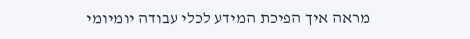מראה איך הפיכת המידע לכלי עבודה יומיומי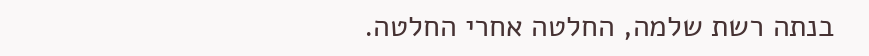בנתה רשת שלמה, החלטה אחרי החלטה.